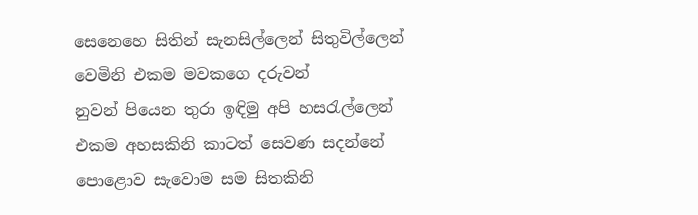සෙනෙහෙ සිතින් සැනසිල්ලෙන් සිතුවිල්ලෙන්
වෙමිනි එකම මවකගෙ දරුවන්
නුවන් පියෙන තුරා ඉඳිමු අපි හසරැල්ලෙන්
එකම අහසකිනි කාටත් සෙවණ සදන්නේ
පොළොව සැවොම සම සිතකිනි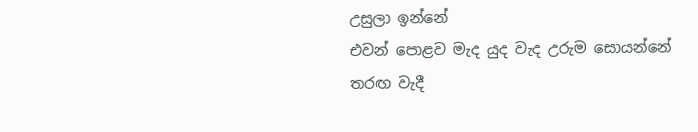උසුලා ඉන්නේ
එවන් පොළව මැද යුද වැද උරුම සොයන්නේ
තරඟ වැදී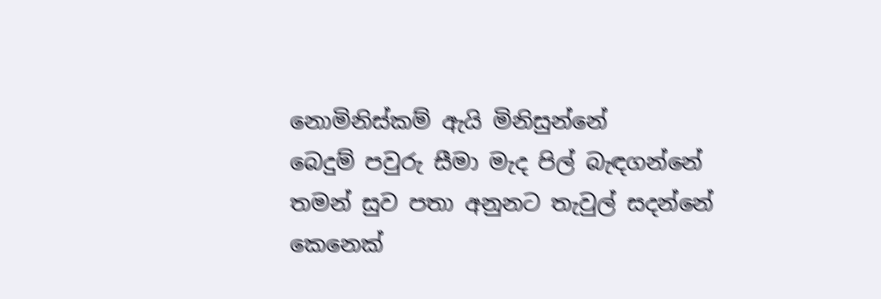නොමිනිස්කම් ඇයි මිනිසුන්නේ
බෙදුම් පවුරු සීමා මැද පිල් බැඳගන්නේ
තමන් සුව පතා අනුනට තැවුල් සදන්නේ
කෙනෙක්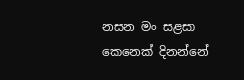නසන මං සළසා කෙනෙක් දිනන්නේ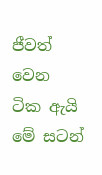ජීවත් වෙන ටික ඇයි මේ සටන්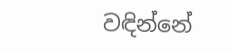වඳින්නේ